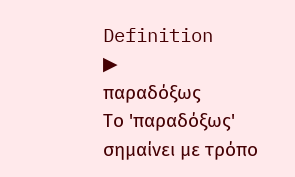Definition
▶
παραδόξως
Το 'παραδόξως' σημαίνει με τρόπο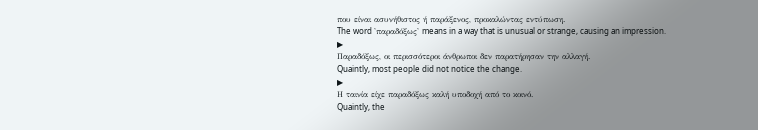που είναι ασυνήθιστος ή παράξενος, προκαλώντας εντύπωση.
The word 'παραδόξως' means in a way that is unusual or strange, causing an impression.
▶
Παραδόξως, οι περισσότεροι άνθρωποι δεν παρατήρησαν την αλλαγή.
Quaintly, most people did not notice the change.
▶
Η ταινία είχε παραδόξως καλή υποδοχή από το κοινό.
Quaintly, the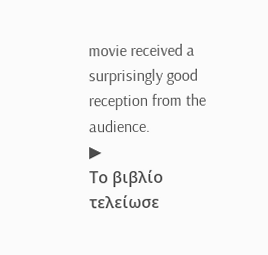movie received a surprisingly good reception from the audience.
▶
Το βιβλίο τελείωσε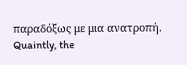παραδόξως με μια ανατροπή.
Quaintly, the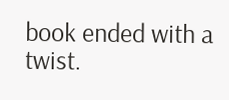book ended with a twist.